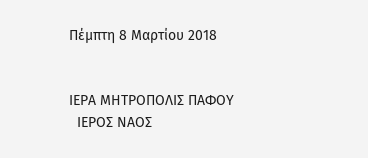Πέμπτη 8 Μαρτίου 2018


ΙΕΡΑ ΜΗΤΡΟΠΟΛΙΣ ΠΑΦΟΥ
  ΙΕΡΟΣ ΝΑΟΣ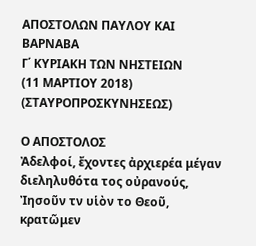ΑΠΟΣΤΟΛΩΝ ΠΑΥΛΟΥ ΚΑΙ ΒΑΡΝΑΒΑ
Γ΄ ΚΥΡΙΑΚΗ ΤΩΝ ΝΗΣΤΕΙΩΝ
(11 ΜΑΡΤΙΟΥ 2018)
(ΣΤΑΥΡΟΠΡΟΣΚΥΝΗΣΕΩΣ)

Ο ΑΠΟΣΤΟΛΟΣ
Ἀδελφοί, ἔχοντες ἀρχιερέα μέγαν διεληλυθότα τος οὐρανούς, Ἰησοῦν τν υἱὸν το Θεοῦ, κρατῶμεν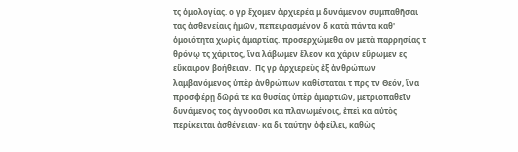τς ὁμολογίας. ο γρ ἔχομεν ἀρχιερέα μ δυνάμενον συμπαθῆσαι τας ἀσθενείαις ἡμῶν, πεπειρασμένον δ κατὰ πάντα καθ' ὁμοιότητα χωρὶς ἁμαρτίας. προσερχώμεθα ον μετὰ παρρησίας τ θρόνῳ τς χάριτος, ἵνα λάβωμεν ἔλεον κα χάριν εὕρωμεν ες εὔκαιρον βοήθειαν.  Πς γρ ἀρχιερεὺς ἐξ ἀνθρώπων λαμβανόμενος ὑπὲρ ἀνθρώπων καθίσταται τ πρς τν Θεόν, ἵνα προσφέρῃ δῶρά τε κα θυσίας ὑπὲρ ἁμαρτιῶν, μετριοπαθεῖν δυνάμενος τος ἀγνοοῦσι κα πλανωμένοις, ἐπεὶ κα αὐτὸς περίκειται ἀσθένειαν· κα δι ταύτην ὀφείλει, καθὼς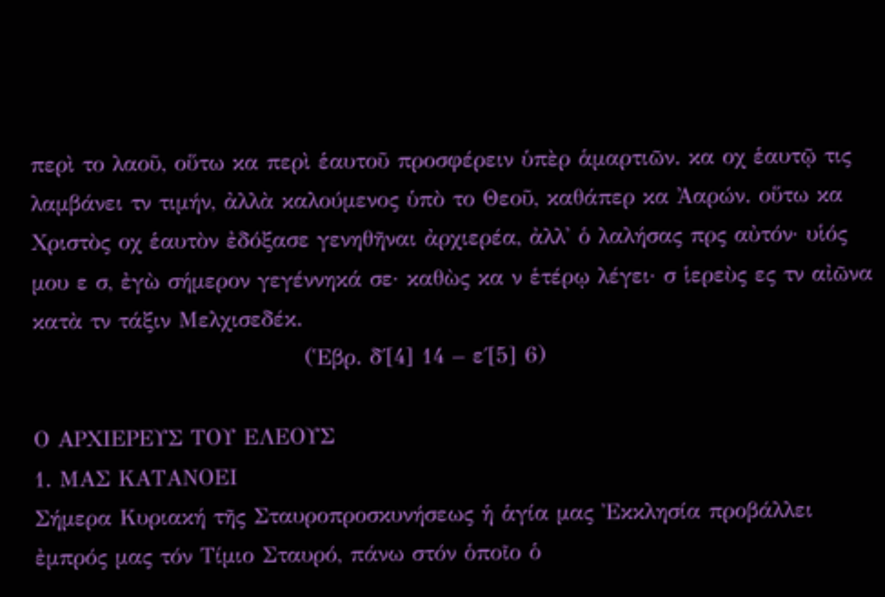περὶ το λαοῦ, οὕτω κα περὶ ἑαυτοῦ προσφέρειν ὑπὲρ ἁμαρτιῶν. κα οχ ἑαυτῷ τις λαμβάνει τν τιμήν, ἀλλὰ καλούμενος ὑπὸ το Θεοῦ, καθάπερ κα Ἀαρών. οὕτω κα Χριστὸς οχ ἑαυτὸν ἐδόξασε γενηθῆναι ἀρχιερέα, ἀλλ' ὁ λαλήσας πρς αὐτόν· υἱός μου ε σ, ἐγὼ σήμερον γεγέννηκά σε· καθὼς κα ν ἑτέρῳ λέγει· σ ἱερεὺς ες τν αἰῶνα κατὰ τν τάξιν Μελχισεδέκ.
                                  (Ἑβρ. δ΄[4] 14 – ε΄[5] 6)

Ο ΑΡΧΙΕΡΕΥΣ ΤΟΥ ΕΛΕΟΥΣ
1. ΜΑΣ ΚΑΤΑΝΟΕΙ
Σήμερα Κυριακή τῆς Σταυροπροσκυνήσεως ἡ ἁγία μας Ἐκκλησία προβάλλει ἐμπρός μας τόν Τίμιο Σταυρό, πάνω στόν ὁποῖο ὁ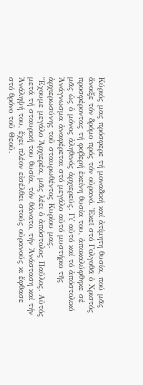Κύριός μας πρόσφερε τή μοναδική καί ἀτίμητη θυσία, πού μᾶς ἄνοιξε τόν δρόμο πρός τόν οὐρανό. Ἐκεῖ στό Γολγοθᾶ ὁ Χριστός προσφέροντας τή φοβερή ἐκείνη θυσία του, ἀποκαλύφθηκε σέ μᾶς ὡς ὁ μόνος ἀληθινός ἀρχιερεύς. Γι᾿ αὐτό καί τό ἀπόστολικό Ἀνάγνωσμα ἀναφέρεται στό μεγάλο αὐτό μυστήριο τῆς ἀρχιερωσύνης τοῦ σταυρωθέντος Κυρίου μας.
Ἔχουμε μεγάλο Ἀρχιερέα, μᾶς λέει ὁ ἀπόστολος Παῦλος. Αὐτός μετά τή σταυρική του θυσία, τόν θάνατο, τήν Ἀνάσταση καί τήν Ἀνάληψή του, ἔχει πλέον εἰσέλθει στούς οὐρανούς κι ἔφθασε στό θρόνο τοῦ Θεοῦ.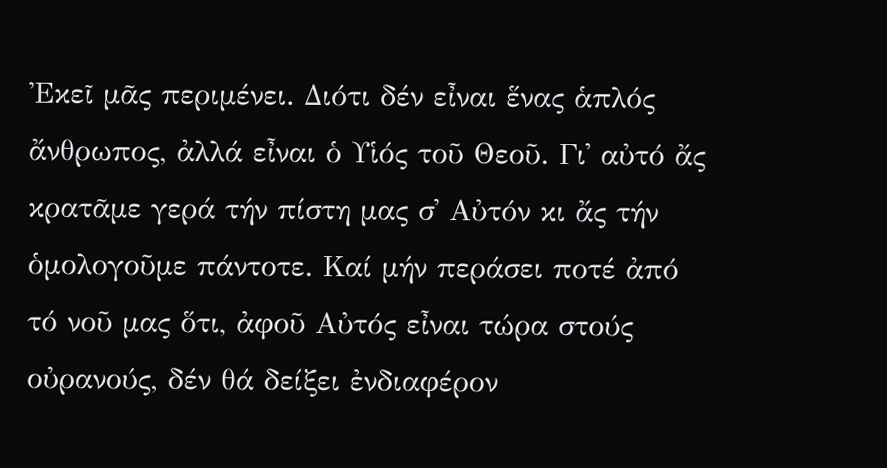Ἐκεῖ μᾶς περιμένει. Διότι δέν εἶναι ἕνας ἁπλός ἄνθρωπος, ἀλλά εἶναι ὁ Υἱός τοῦ Θεοῦ. Γι᾿ αὐτό ἄς κρατᾶμε γερά τήν πίστη μας σ᾿ Αὐτόν κι ἄς τήν ὁμολογοῦμε πάντοτε. Καί μήν περάσει ποτέ ἀπό τό νοῦ μας ὅτι, ἀφοῦ Αὐτός εἶναι τώρα στούς οὐρανούς, δέν θά δείξει ἐνδιαφέρον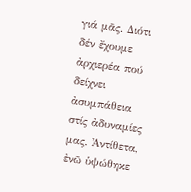γιά μᾶς. Διότι δέν ἔχουμε ἀρχιερέα πού δείχνει ἀσυμπάθεια στίς ἀδυναμίες μας. Ἀντίθετα, ἐνῶ ὑψώθηκε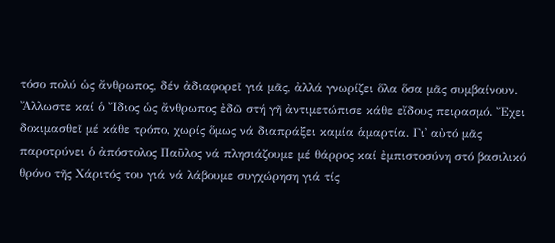τόσο πολύ ὡς ἄνθρωπος, δέν ἀδιαφορεῖ γιά μᾶς, ἀλλά γνωρίζει ὅλα ὅσα μᾶς συμβαίνουν. Ἄλλωστε καί ὁ Ἴδιος ὡς ἄνθρωπος ἐδῶ στή γῆ ἀντιμετώπισε κάθε εἴδους πειρασμό. Ἔχει δοκιμασθεῖ μέ κάθε τρόπο, χωρίς ὅμως νά διαπράξει καμία ἁμαρτία. Γι᾿ αὐτό μᾶς παροτρύνει ὁ ἀπόστολος Παῦλος νά πλησιάζουμε μέ θάρρος καί ἐμπιστοσύνη στό βασιλικό θρόνο τῆς Χάριτός του γιά νά λάβουμε συγχώρηση γιά τίς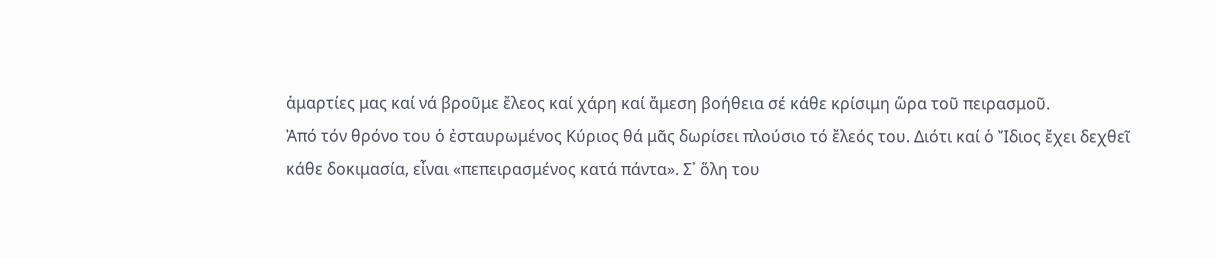ἁμαρτίες μας καί νά βροῦμε ἔλεος καί χάρη καί ἄμεση βοήθεια σέ κάθε κρίσιμη ὥρα τοῦ πειρασμοῦ.
Ἀπό τόν θρόνο του ὁ ἐσταυρωμένος Κύριος θά μᾶς δωρίσει πλούσιο τό ἔλεός του. Διότι καί ὁ Ἴδιος ἔχει δεχθεῖ κάθε δοκιμασία, εἶναι «πεπειρασμένος κατά πάντα». Σ᾿ ὅλη του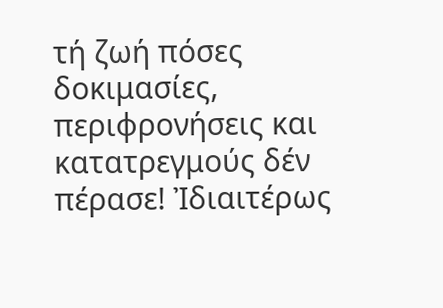τή ζωή πόσες δοκιμασίες, περιφρονήσεις και κατατρεγμούς δέν πέρασε! Ἰδιαιτέρως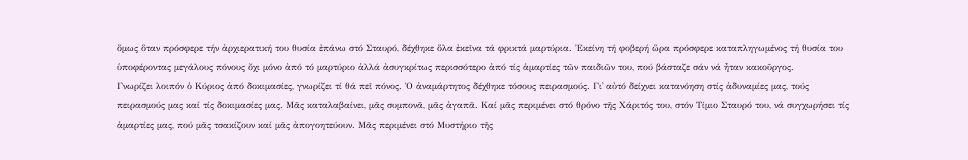ὅμως ὅταν πρόσφερε τήν ἀρχιερατική του θυσία ἐπάνω στό Σταυρό, δέχθηκε ὅλα ἐκεῖνα τά φρικτά μαρτύρια. Ἐκείνη τή φοβερή ὥρα πρόσφερε καταπληγωμένος τή θυσία του ὑποφέροντας μεγάλους πόνους ὄχι μόνο ἀπό τό μαρτύριο ἀλλά ἀσυγκρίτως περισσότερο ἀπό τίς ἁμαρτίες τῶν παιδιῶν του, πού βάσταζε σάν νά ἦταν κακοῦργος.
Γνωρίζει λοιπόν ὁ Κύριος ἀπό δοκιμασίες, γνωρίζει τί θά πεῖ πόνος. Ὁ ἀναμάρτητος δέχθηκε τόσους πειρασμούς. Γι᾿ αὐτό δείχνει κατανόηση στίς ἀδυναμίες μας, τούς πειρασμούς μας καί τίς δοκιμασίες μας. Μᾶς καταλαβαίνει, μᾶς συμπονᾶ, μᾶς ἀγαπᾶ. Καί μᾶς περιμένει στό θρόνο τῆς Χάριτός του, στόν Τίμιο Σταυρό του, νά συγχωρήσει τίς ἁμαρτίες μας, πού μᾶς τσακίζουν καί μᾶς ἀπογοητεύουν. Μᾶς περιμένει στό Μυστήριο τῆς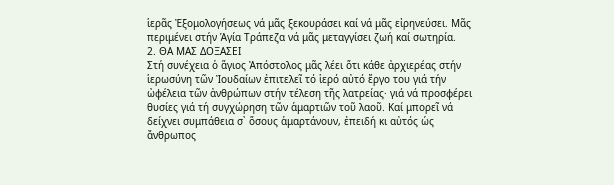ἱερᾶς Ἐξομολογήσεως νά μᾶς ξεκουράσει καί νά μᾶς εἰρηνεύσει. Μᾶς περιμένει στήν Ἁγία Τράπεζα νά μᾶς μεταγγίσει ζωή καί σωτηρία.
2. ΘΑ ΜΑΣ ΔΟΞΑΣΕΙ
Στή συνέχεια ὁ ἅγιος Ἀπόστολος μᾶς λέει ὅτι κάθε ἀρχιερέας στήν ἱερωσύνη τῶν Ἰουδαίων ἐπιτελεῖ τό ἱερό αὐτό ἔργο του γιά τήν ὠφέλεια τῶν ἀνθρώπων στήν τέλεση τῆς λατρείας· γιά νά προσφέρει θυσίες γιά τή συγχώρηση τῶν ἁμαρτιῶν τοῦ λαοῦ. Καί μπορεῖ νά δείχνει συμπάθεια σ᾿ ὅσους ἁμαρτάνουν, ἐπειδή κι αὐτός ὡς ἄνθρωπος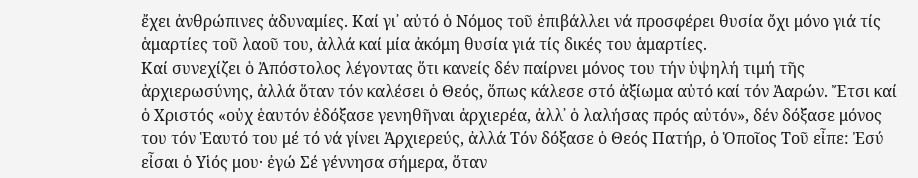ἔχει ἀνθρώπινες ἀδυναμίες. Καί γι᾿ αὐτό ὁ Νόμος τοῦ ἐπιβάλλει νά προσφέρει θυσία ὄχι μόνο γιά τίς ἁμαρτίες τοῦ λαοῦ του, ἀλλά καί μία ἀκόμη θυσία γιά τίς δικές του ἁμαρτίες.
Καί συνεχίζει ὁ Ἀπόστολος λέγοντας ὅτι κανείς δέν παίρνει μόνος του τήν ὑψηλή τιμή τῆς ἀρχιερωσύνης, ἀλλά ὅταν τόν καλέσει ὁ Θεός, ὅπως κάλεσε στό ἀξίωμα αὐτό καί τόν Ἀαρών. Ἔτσι καί ὁ Χριστός «οὐχ ἑαυτόν ἐδόξασε γενηθῆναι ἀρχιερέα, ἀλλ᾿ ὁ λαλήσας πρός αὐτόν», δέν δόξασε μόνος του τόν Ἑαυτό του μέ τό νά γίνει Ἀρχιερεύς, ἀλλά Τόν δόξασε ὁ Θεός Πατήρ, ὁ Ὁποῖος Τοῦ εἶπε: Ἐσύ εἶσαι ὁ Υἱός μου· ἐγώ Σέ γέννησα σήμερα, ὅταν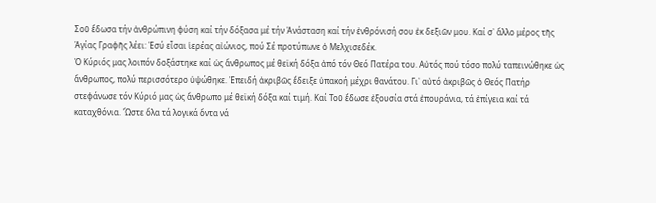Σοῦ ἔδωσα τήν ἀνθρώπινη φύση καί τήν δόξασα μέ τήν Ἀνάσταση καί τήν ἐνθρόνισή σου ἐκ δεξιῶν μου. Καί σ᾿ ἄλλο μέρος τῆς Ἁγίας Γραφῆς λέει: Ἐσύ εἶσαι ἱερέας αἰώνιος, πού Σέ προτύπωνε ὁ Μελχισεδέκ.
Ὁ Κύριός μας λοιπόν δοξάστηκε καί ὡς ἄνθρωπος μέ θεϊκή δόξα ἀπό τόν Θεό Πατέρα του. Αὐτός πού τόσο πολύ ταπεινώθηκε ὡς ἄνθρωπος, πολύ περισσότερο ὑψώθηκε. Ἐπειδή ἀκριβῶς ἔδειξε ὑπακοή μέχρι θανάτου. Γι᾿ αὐτό ἀκριβῶς ὁ Θεός Πατήρ στεφάνωσε τόν Κύριό μας ὡς ἄνθρωπο μέ θεϊκή δόξα καί τιμή. Καί Τοῦ ἔδωσε ἐξουσία στά ἐπουράνια, τά ἐπίγεια καί τά καταχθόνια. Ὥστε ὅλα τά λογικά ὄντα νά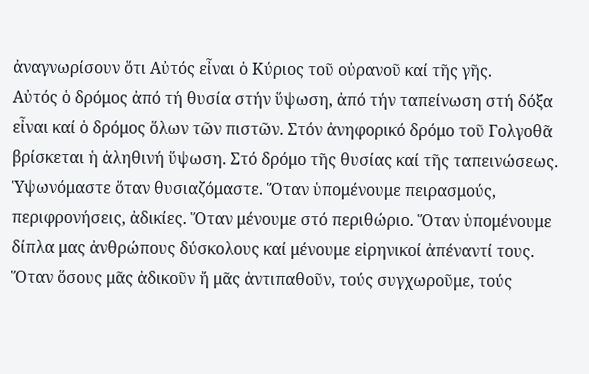ἀναγνωρίσουν ὅτι Αὐτός εἶναι ὁ Κύριος τοῦ οὐρανοῦ καί τῆς γῆς.
Αὐτός ὁ δρόμος ἀπό τή θυσία στήν ὕψωση, ἀπό τήν ταπείνωση στή δόξα εἶναι καί ὁ δρόμος ὅλων τῶν πιστῶν. Στόν ἀνηφορικό δρόμο τοῦ Γολγοθᾶ βρίσκεται ἡ ἀληθινή ὕψωση. Στό δρόμο τῆς θυσίας καί τῆς ταπεινώσεως. Ὑψωνόμαστε ὅταν θυσιαζόμαστε. Ὅταν ὑπομένουμε πειρασμούς, περιφρονήσεις, ἀδικίες. Ὅταν μένουμε στό περιθώριο. Ὅταν ὑπομένουμε δίπλα μας ἀνθρώπους δύσκολους καί μένουμε εἰρηνικοί ἀπέναντί τους. Ὅταν ὅσους μᾶς ἀδικοῦν ἤ μᾶς ἀντιπαθοῦν, τούς συγχωροῦμε, τούς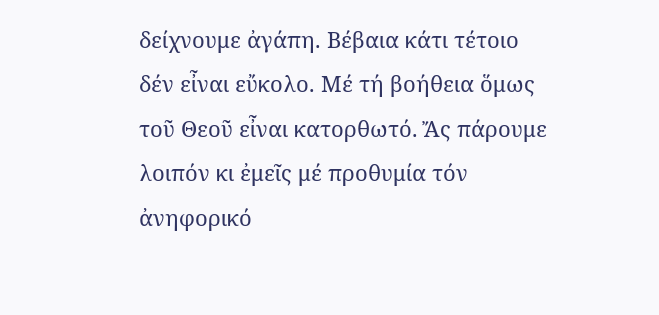δείχνουμε ἀγάπη. Βέβαια κάτι τέτοιο δέν εἶναι εὔκολο. Μέ τή βοήθεια ὅμως τοῦ Θεοῦ εἶναι κατορθωτό. Ἄς πάρουμε λοιπόν κι ἐμεῖς μέ προθυμία τόν ἀνηφορικό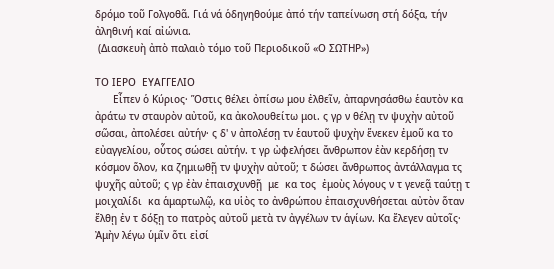δρόμο τοῦ Γολγοθᾶ. Γιά νά ὁδηγηθούμε ἀπό τήν ταπείνωση στή δόξα, τήν ἀληθινή καί αἰώνια.
 (Διασκευὴ ἀπὸ παλαιὸ τόμο τοῦ Περιοδικοῦ «Ο ΣΩΤΗΡ»)

ΤΟ ΙΕΡΟ  ΕΥΑΓΓΕΛΙΟ
      Εἶπεν ὁ Κύριος· Ὅστις θέλει ὀπίσω μου ἐλθεῖν, ἀπαρνησάσθω ἑαυτὸν κα ἀράτω τν σταυρὸν αὐτοῦ, κα ἀκολουθείτω μοι. ς γρ ν θέλῃ τν ψυχὴν αὐτοῦ σῶσαι, ἀπολέσει αὐτήν· ς δ' ν ἀπολέσῃ τν ἑαυτοῦ ψυχὴν ἕνεκεν ἐμοῦ κα το εὐαγγελίου, οὗτος σώσει αὐτήν. τ γρ ὠφελήσει ἄνθρωπον ἐὰν κερδήσῃ τν κόσμον ὅλον, κα ζημιωθῇ τν ψυχὴν αὐτοῦ; τ δώσει ἄνθρωπος ἀντάλλαγμα τς ψυχῆς αὐτοῦ; ς γρ ἐὰν ἐπαισχυνθῇ  με  κα τος  ἐμοὺς λόγους ν τ γενεᾷ ταύτῃ τ μοιχαλίδι  κα ἁμαρτωλῷ, κα υἱὸς το ἀνθρώπου ἐπαισχυνθήσεται αὐτὸν ὅταν ἔλθῃ ἐν τ δόξῃ το πατρὸς αὐτοῦ μετὰ τν ἀγγέλων τν ἁγίων. Κα ἔλεγεν αὐτοῖς· Ἀμὴν λέγω ὑμῖν ὅτι εἰσί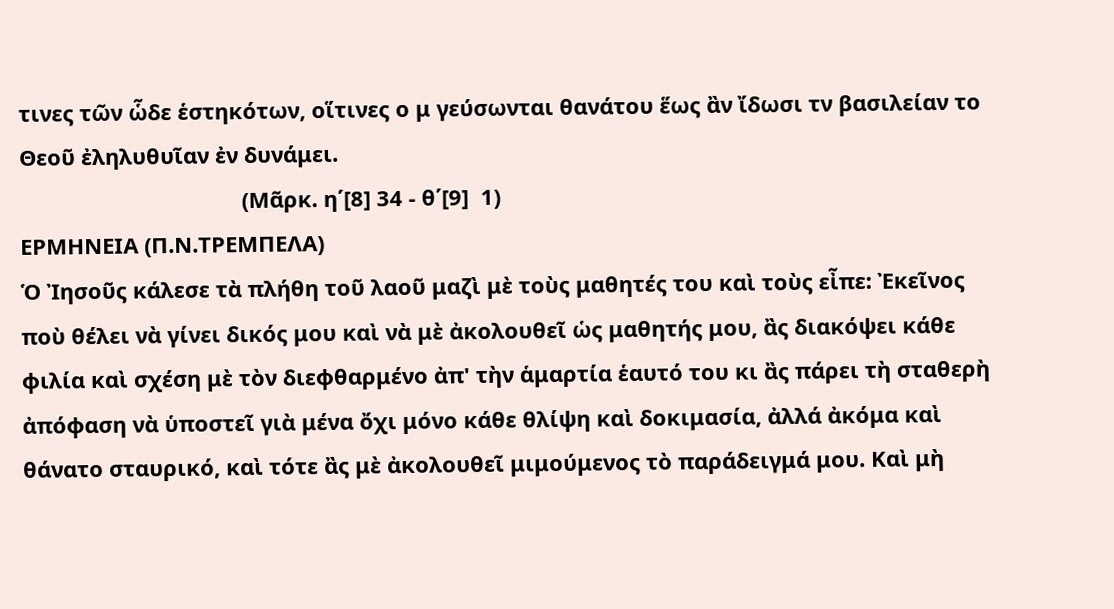τινες τῶν ὧδε ἑστηκότων, οἵτινες ο μ γεύσωνται θανάτου ἕως ἂν ἴδωσι τν βασιλείαν το Θεοῦ ἐληλυθυῖαν ἐν δυνάμει.
                                     (Μᾶρκ. η΄[8] 34 - θ΄[9]  1)
ΕΡΜΗΝΕΙΑ (Π.Ν.ΤΡΕΜΠΕΛΑ)
Ὁ Ἰησοῦς κάλεσε τὰ πλήθη τοῦ λαοῦ μαζὶ μὲ τοὺς μαθητές του καὶ τοὺς εἶπε: Ἐκεῖνος ποὺ θέλει νὰ γίνει δικός μου καὶ νὰ μὲ ἀκολουθεῖ ὡς μαθητής μου, ἂς διακόψει κάθε φιλία καὶ σχέση μὲ τὸν διεφθαρμένο ἀπ' τὴν ἁμαρτία ἑαυτό του κι ἂς πάρει τὴ σταθερὴ ἀπόφαση νὰ ὑποστεῖ γιὰ μένα ὄχι μόνο κάθε θλίψη καὶ δοκιμασία, ἀλλά ἀκόμα καὶ θάνατο σταυρικό, καὶ τότε ἂς μὲ ἀκολουθεῖ μιμούμενος τὸ παράδειγμά μου. Καὶ μὴ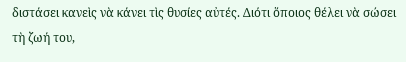διστάσει κανεὶς νὰ κάνει τὶς θυσίες αὐτές. Διότι ὅποιος θέλει νὰ σώσει τὴ ζωή του,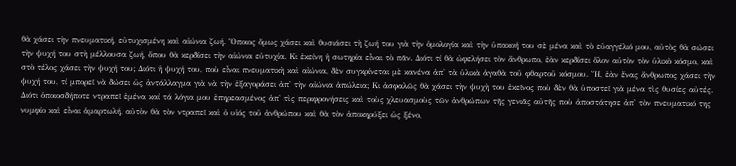θὰ χάσει τὴν πνευματική, εὐτυχισμένη καὶ αἰώνια ζωή. Ὅποιος ὅμως χάσει καὶ θυσιάσει τὴ ζωή του γιὰ τὴν ὁμολογία καὶ τὴν ὑπακοή του σὲ μένα καὶ τὸ εὐαγγέλιό μου, αὐτὸς θὰ σώσει τὴν ψυχή του στὴ μέλλουσα ζωή, ὅπου θὰ κερδίσει τὴν αἰώνια εὐτυχία. Κι ἐκείνη ἡ σωτηρία εἶναι τὸ πᾶν. Διότι τί θὰ ὠφελήσει τὸν ἄνθρωπο, ἐὰν κερδίσει ὅλον αὐτὸν τὸν ὑλικὸ κόσμο, καὶ στὸ τέλος χάσει τὴν ψυχή του; Διότι ἡ ψυχή του, ποὺ εἶναι πνευματικὴ καὶ αἰώνια, δὲν συγκρίνεται μὲ κανένα ἀπ' τὰ ὑλικὰ ἀγαθὰ τοῦ φθαρτοῦ κόσμου. Ἤ, ἐὰν ἕνας ἄνθρωπος χάσει τὴν ψυχή του, τί μπορεῖ νὰ δώσει ὡς ἀντάλλαγμα γιὰ νὰ τὴν ἐξαγοράσει ἀπ' τὴν αἰώνια ἀπώλεια; Κι ἀσφαλῶς θὰ χάσει τὴν ψυχὴ του ἐκεῖνος ποὺ δὲν θὰ ὑποστεῖ γιὰ μένα τὶς θυσίες αὐτές. Διότι ὁποιοσδήποτε ντραπεῖ ἐμένα καί τά λόγια μου ἐπηρεασμένος ἀπ' τὶς περιφρονήσεις καὶ τοὺς χλευασμοὺς τῶν ἀνθρώπων τῆς γενιᾶς αὐτῆς ποὺ ἀποστάτησε ἀπ' τὸν πνευματικό της νυμφίο καὶ εἶναι ἁμαρτωλή, αὐτὸν θὰ τὸν ντραπεῖ καὶ ὁ υἱός τοῦ ἀνθρώπου καὶ θὰ τὸν ἀποκηρύξει ὡς ξένο,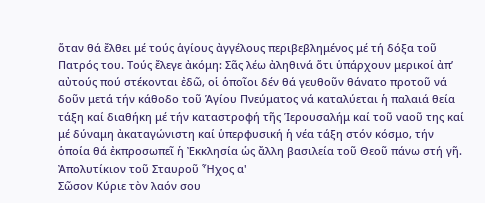ὅταν θά ἔλθει μέ τούς ἁγίους ἀγγέλους περιβεβλημένος μέ τή δόξα τοῦ Πατρός του. Τούς ἔλεγε ἀκόμη: Σᾶς λέω ἀληθινά ὅτι ὑπάρχουν μερικοί ἀπ’ αὐτούς πού στέκονται ἐδῶ, οἱ ὁποῖοι δέν θά γευθοῦν θάνατο προτοῦ νά δοῦν μετά τήν κάθοδο τοῦ Ἁγίου Πνεύματος νά καταλύεται ἡ παλαιά θεία τάξη καί διαθήκη μέ τήν καταστροφή τῆς Ἱερουσαλήμ καί τοῦ ναοῦ της καί μέ δύναμη ἀκαταγώνιστη καί ὑπερφυσική ἡ νέα τάξη στόν κόσμο, τήν ὁποία θά ἐκπροσωπεῖ ἡ Ἐκκλησία ὡς ἄλλη βασιλεία τοῦ Θεοῦ πάνω στή γῆ.
Ἀπολυτίκιον τοῦ Σταυροῦ Ἦχος α'
Σῶσον Κύριε τὸν λαόν σου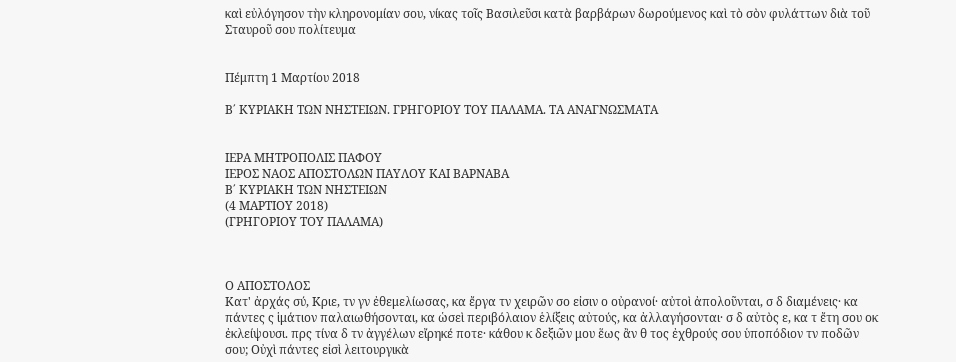καὶ εὐλόγησον τὴν κληρονομίαν σου, νίκας τοῖς Βασιλεῦσι κατὰ βαρβάρων δωρούμενος καὶ τὸ σὸν φυλάττων διὰ τοῦ Σταυροῦ σου πολίτευμα


Πέμπτη 1 Μαρτίου 2018

Β΄ ΚΥΡΙΑΚΗ ΤΩΝ ΝΗΣΤΕΙΩΝ. ΓΡΗΓΟΡΙΟΥ ΤΟΥ ΠΑΛΑΜΑ. ΤΑ ΑΝΑΓΝΩΣΜΑΤΑ


ΙΕΡΑ ΜΗΤΡΟΠΟΛΙΣ ΠΑΦΟΥ
ΙΕΡΟΣ ΝΑΟΣ ΑΠΟΣΤΟΛΩΝ ΠΑΥΛΟΥ ΚΑΙ ΒΑΡΝΑΒΑ
Β΄ ΚΥΡΙΑΚΗ ΤΩΝ ΝΗΣΤΕΙΩΝ
(4 ΜΑΡΤΙΟΥ 2018)
(ΓΡΗΓΟΡΙΟΥ ΤΟΥ ΠΑΛΑΜΑ)



Ο ΑΠΟΣΤΟΛΟΣ
Κατ' ἀρχάς σύ, Κριε, τν γν ἐθεμελίωσας, κα ἔργα τν χειρῶν σο εἰσιν ο οὐρανοί· αὐτοὶ ἀπολοῦνται, σ δ διαμένεις· κα πάντες ς ἱμάτιον παλαιωθήσονται, κα ὡσεὶ περιβόλαιον ἑλίξεις αὐτούς, κα ἀλλαγήσονται· σ δ αὐτὸς ε, κα τ ἔτη σου οκ ἐκλείψουσι. πρς τίνα δ τν ἀγγέλων εἴρηκέ ποτε· κάθου κ δεξιῶν μου ἕως ἂν θ τος ἐχθρούς σου ὑποπόδιον τν ποδῶν σου; Οὐχὶ πάντες εἰσὶ λειτουργικὰ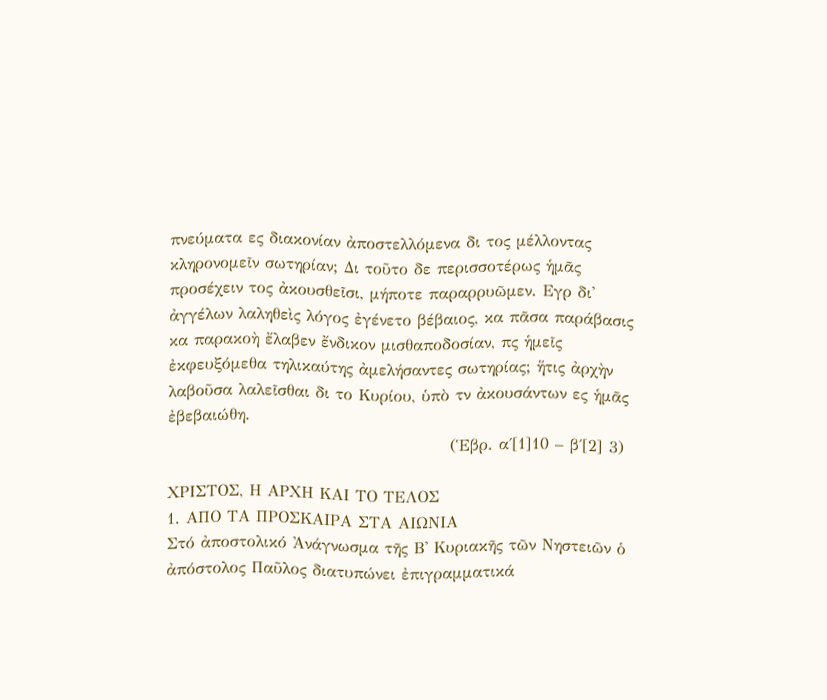πνεύματα ες διακονίαν ἀποστελλόμενα δι τος μέλλοντας κληρονομεῖν σωτηρίαν; Δι τοῦτο δε περισσοτέρως ἡμᾶς προσέχειν τος ἀκουσθεῖσι, μήποτε παραρρυῶμεν. Εγρ δι' ἀγγέλων λαληθεὶς λόγος ἐγένετο βέβαιος, κα πᾶσα παράβασις κα παρακοὴ ἔλαβεν ἔνδικον μισθαποδοσίαν, πς ἡμεῖς ἐκφευξόμεθα τηλικαύτης ἀμελήσαντες σωτηρίας; ἥτις ἀρχὴν λαβοῦσα λαλεῖσθαι δι το Κυρίου, ὑπὸ τν ἀκουσάντων ες ἡμᾶς ἐβεβαιώθη.
                                               (Ἑβρ. α΄[1]10 – β΄[2] 3)

ΧΡΙΣΤΟΣ, Η ΑΡΧΗ ΚΑΙ ΤΟ ΤΕΛΟΣ
1. ΑΠΟ ΤΑ ΠΡΟΣΚΑΙΡΑ ΣΤΑ ΑΙΩΝΙΑ
Στό ἀποστολικό Ἀνάγνωσμα τῆς Β' Κυριακῆς τῶν Νηστειῶν ὁ ἀπόστολος Παῦλος διατυπώνει ἐπιγραμματικά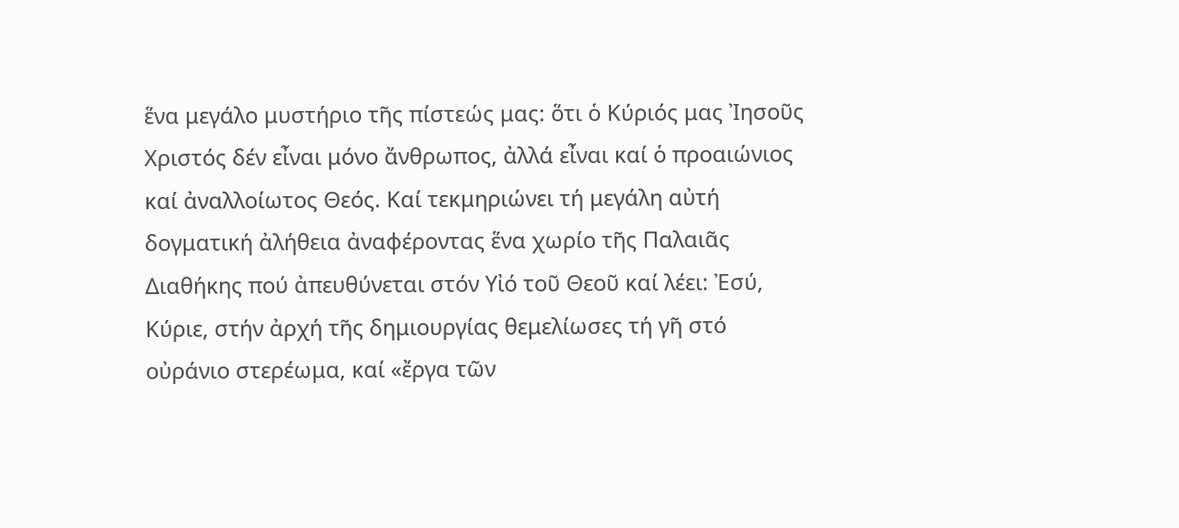ἕνα μεγάλο μυστήριο τῆς πίστεώς μας: ὅτι ὁ Κύριός μας Ἰησοῦς Χριστός δέν εἶναι μόνο ἄνθρωπος, ἀλλά εἶναι καί ὁ προαιώνιος καί ἀναλλοίωτος Θεός. Καί τεκμηριώνει τή μεγάλη αὐτή δογματική ἀλήθεια ἀναφέροντας ἕνα χωρίο τῆς Παλαιᾶς Διαθήκης πού ἀπευθύνεται στόν Υἰό τοῦ Θεοῦ καί λέει: Ἐσύ, Κύριε, στήν ἀρχή τῆς δημιουργίας θεμελίωσες τή γῆ στό οὐράνιο στερέωμα, καί «ἔργα τῶν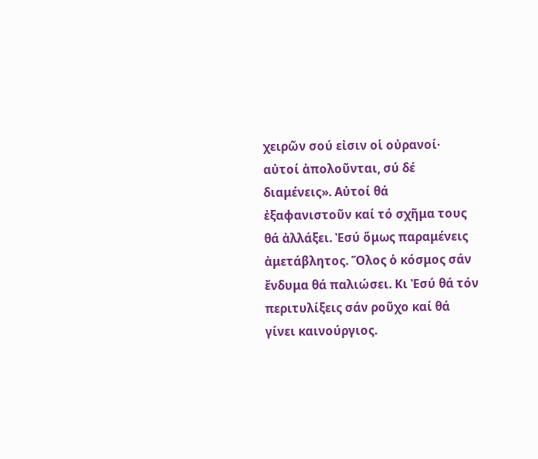χειρῶν σού εἰσιν οἱ οὐρανοί· αὐτοί ἀπολοῦνται, σύ δέ διαμένεις». Αὐτοί θά ἐξαφανιστοῦν καί τό σχῆμα τους θά ἀλλάξει. Ἐσύ ὅμως παραμένεις ἀμετάβλητος. Ὅλος ὁ κόσμος σάν ἔνδυμα θά παλιώσει. Κι Ἐσύ θά τόν περιτυλίξεις σάν ροῦχο καί θά γίνει καινούργιος.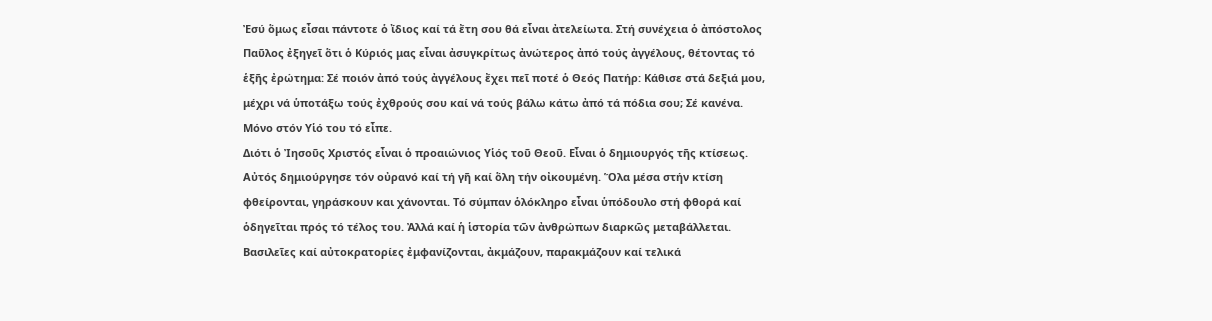Ἐσύ ὅμως εἶσαι πάντοτε ὁ ἴδιος καί τά ἔτη σου θά εἶναι ἀτελείωτα. Στή συνέχεια ὁ ἀπόστολος Παῦλος ἐξηγεῖ ὅτι ὁ Κύριός μας εἶναι ἀσυγκρίτως ἀνώτερος ἀπό τούς ἀγγέλους, θέτοντας τό ἑξῆς ἐρώτημα: Σέ ποιόν ἀπό τούς ἀγγέλους ἔχει πεῖ ποτέ ὁ Θεός Πατήρ: Κάθισε στά δεξιά μου, μέχρι νά ὑποτάξω τούς ἐχθρούς σου καί νά τούς βάλω κάτω ἀπό τά πόδια σου; Σέ κανένα. Μόνο στόν Υἱό του τό εἶπε.
Διότι ὁ Ἰησοῦς Χριστός εἶναι ὁ προαιώνιος Υἱός τοῦ Θεοῦ. Εἶναι ὁ δημιουργός τῆς κτίσεως. Αὐτός δημιούργησε τόν οὐρανό καί τή γῆ καί ὅλη τήν οἰκουμένη. Ὅλα μέσα στήν κτίση φθείρονται, γηράσκουν και χάνονται. Τό σύμπαν ὁλόκληρο εἶναι ὑπόδουλο στή φθορά καί ὁδηγεῖται πρός τό τέλος του. Ἀλλά καί ἡ ἱστορία τῶν ἀνθρώπων διαρκῶς μεταβάλλεται. Βασιλεῖες καί αὐτοκρατορίες ἐμφανίζονται, ἀκμάζουν, παρακμάζουν καί τελικά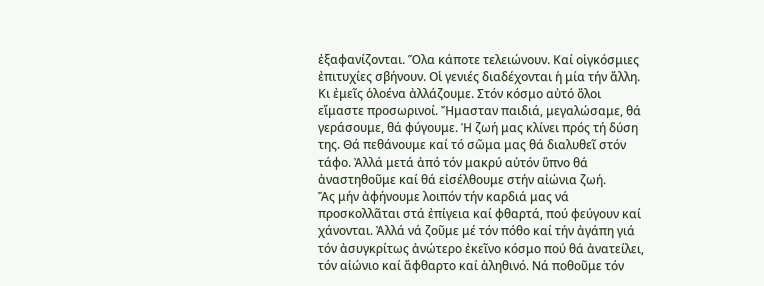ἐξαφανίζονται. Ὅλα κάποτε τελειώνουν. Καί οἱγκόσμιες ἐπιτυχίες σβήνουν. Οἱ γενιές διαδέχονται ἡ μία τήν ἄλλη. Κι ἐμεῖς ὁλοένα ἀλλάζουμε. Στόν κόσμο αὐτό ὅλοι εἴμαστε προσωρινοί. Ἤμασταν παιδιά, μεγαλώσαμε, θά γεράσουμε, θά φύγουμε. Ἡ ζωή μας κλίνει πρός τή δύση της. Θά πεθάνουμε καί τό σῶμα μας θά διαλυθεῖ στόν τάφο. Ἀλλά μετά ἀπό τόν μακρύ αὐτόν ὕπνο θά ἀναστηθοῦμε καί θά εἰσέλθουμε στήν αἰώνια ζωή.
Ἄς μήν ἀφήνουμε λοιπόν τήν καρδιά μας νά προσκολλᾶται στά ἐπίγεια καί φθαρτά, πού φεύγουν καί χάνονται. Ἀλλά νά ζοῦμε μέ τόν πόθο καί τήν ἀγάπη γιά τόν ἀσυγκρίτως ἀνώτερο ἐκεῖνο κόσμο πού θά ἀνατείλει, τόν αἰώνιο καί ἄφθαρτο καί ἀληθινό. Νά ποθοῦμε τόν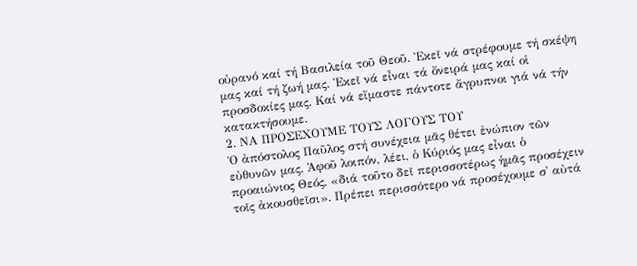οὐρανό καί τή Βασιλεία τοῦ Θεοῦ. Ἐκεῖ νά στρέφουμε τή σκέψη μας καί τή ζωή μας. Ἐκεῖ νά εἶναι τά ὄνειρά μας καί οἱ προσδοκίες μας. Καί νά εἴμαστε πάντοτε ἄγρυπνοι γιά νά τήν κατακτήσουμε.
2. ΝΑ ΠΡΟΣΕΧΟΥΜΕ ΤΟΥΣ ΛΟΓΟΥΣ ΤΟΥ
Ὁ ἀπόστολος Παῦλος στή συνέχεια μᾶς θέτει ἐνώπιον τῶν εὐθυνῶν μας. Ἀφοῦ λοιπόν, λέει, ὁ Κύριός μας εἶναι ὁ προαιώνιος Θεός, «διά τοῦτο δεῖ περισσοτέρως ἡμᾶς προσέχειν τοῖς ἀκουσθεῖσι». Πρέπει περισσότερο νά προσέχουμε σ᾿ αὐτά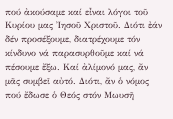πού ἀκούσαμε καί εἶναι λόγοι τοῦ Κυρίου μας Ἰησοῦ Χριστοῦ. Διότι ἐάν δέν προσέξουμε, διατρέχουμε τόν κίνδυνο νά παρασυρθοῦμε καί νά πέσουμε ἔξω. Καί ἀλίμονό μας, ἄν μᾶς συμβεῖ αὐτό. Διότι, ἄν ὁ νόμος πού ἔδωσε ὁ Θεός στόν Μωυσῆ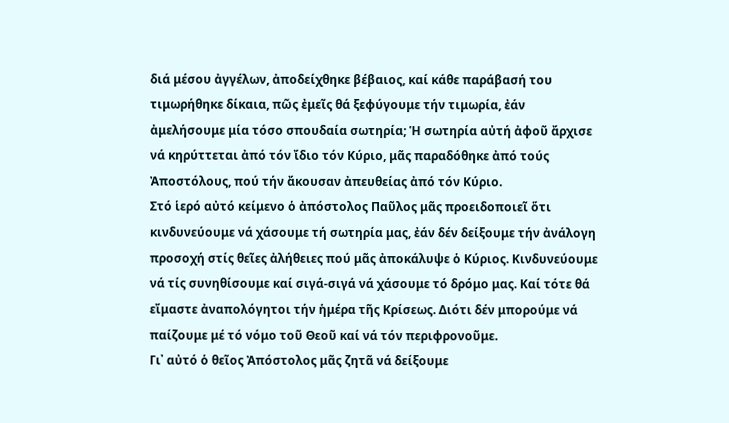διά μέσου ἀγγέλων, ἀποδείχθηκε βέβαιος, καί κάθε παράβασή του τιμωρήθηκε δίκαια, πῶς ἐμεῖς θά ξεφύγουμε τήν τιμωρία, ἐάν ἀμελήσουμε μία τόσο σπουδαία σωτηρία; Ἡ σωτηρία αὐτή ἀφοῦ ἄρχισε νά κηρύττεται ἀπό τόν ἴδιο τόν Κύριο, μᾶς παραδόθηκε ἀπό τούς Ἀποστόλους, πού τήν ἄκουσαν ἀπευθείας ἀπό τόν Κύριο.
Στό ἱερό αὐτό κείμενο ὁ ἀπόστολος Παῦλος μᾶς προειδοποιεῖ ὅτι κινδυνεύουμε νά χάσουμε τή σωτηρία μας, ἐάν δέν δείξουμε τήν ἀνάλογη προσοχή στίς θεῖες ἀλήθειες πού μᾶς ἀποκάλυψε ὁ Κύριος. Κινδυνεύουμε νά τίς συνηθίσουμε καί σιγά-σιγά νά χάσουμε τό δρόμο μας. Καί τότε θά εἴμαστε ἀναπολόγητοι τήν ἡμέρα τῆς Κρίσεως. Διότι δέν μπορούμε νά παίζουμε μέ τό νόμο τοῦ Θεοῦ καί νά τόν περιφρονοῦμε.
Γι᾿ αὐτό ὁ θεῖος Ἀπόστολος μᾶς ζητᾶ νά δείξουμε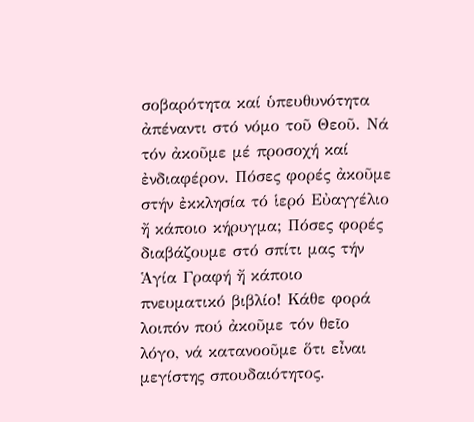σοβαρότητα καί ὑπευθυνότητα ἀπέναντι στό νόμο τοῦ Θεοῦ. Νά τόν ἀκοῦμε μέ προσοχή καί ἐνδιαφέρον. Πόσες φορές ἀκοῦμε στήν ἐκκλησία τό ἱερό Εὐαγγέλιο ἤ κάποιο κήρυγμα; Πόσες φορές διαβάζουμε στό σπίτι μας τήν Ἁγία Γραφή ἤ κάποιο πνευματικό βιβλίο! Κάθε φορά λοιπόν πού ἀκοῦμε τόν θεῖο λόγο, νά κατανοοῦμε ὅτι εἶναι μεγίστης σπουδαιότητος.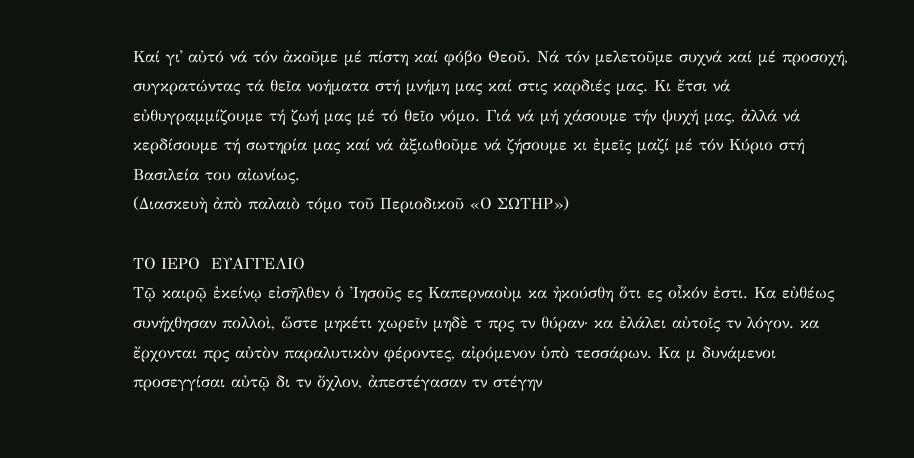Καί γι᾿ αὐτό νά τόν ἀκοῦμε μέ πίστη καί φόβο Θεοῦ. Νά τόν μελετοῦμε συχνά καί μέ προσοχή, συγκρατώντας τά θεῖα νοήματα στή μνήμη μας καί στις καρδιές μας. Κι ἔτσι νά εὐθυγραμμίζουμε τή ζωή μας μέ τό θεῖο νόμο. Γιά νά μή χάσουμε τήν ψυχή μας, ἀλλά νά κερδίσουμε τή σωτηρία μας καί νά ἀξιωθοῦμε νά ζήσουμε κι ἐμεῖς μαζί μέ τόν Κύριο στή Βασιλεία του αἰωνίως.
(Διασκευὴ ἀπὸ παλαιὸ τόμο τοῦ Περιοδικοῦ «Ο ΣΩΤΗΡ»)

ΤΟ ΙΕΡΟ  ΕΥΑΓΓΕΛΙΟ
Τῷ καιρῷ ἐκείνῳ εἰσῆλθεν ὁ Ἰησοῦς ες Καπερναοὺμ κα ἠκούσθη ὅτι ες οἶκόν ἐστι. Κα εὐθέως συνήχθησαν πολλοὶ, ὥστε μηκέτι χωρεῖν μηδὲ τ πρς τν θύραν· κα ἐλάλει αὐτοῖς τν λόγον. κα ἔρχονται πρς αὐτὸν παραλυτικὸν φέροντες, αἰρόμενον ὑπὸ τεσσάρων. Κα μ δυνάμενοι προσεγγίσαι αὐτῷ δι τν ὄχλον, ἀπεστέγασαν τν στέγην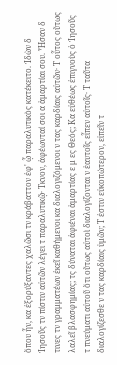ὅπου ἦν, κα ἐξορύξαντες χαλῶσι τν κράβαττον ἐφ' ᾧ παραλυτικὸς κατέκειτο. Ἰδὼν δ Ἰησοῦς τν πίστιν αὐτῶν λέγει τ παραλυτικῷ· Τκνον, ἀφέωνταί σοι α ἁμαρτίαι σου. Ἦσαν δ τινες τν γραμματέων ἐκεῖ καθήμενοι κα διαλογιζόμενοι ν τας καρδίαις αὐτῶν· Τ οὗτος οὕτως λαλεῖ βλασφημίας; τς δύναται ἀφιέναι ἁμαρτίας ε μ ες Θεός; Κα εὐθέως ἐπιγνοὺς ὁ Ἰησοῦς τ πνεύματι αὐτοῦ ὅτι οὕτως αὐτοὶ διαλογίζονται ν ἑαυτοῖς εἶπεν αὐτοῖς· Τ ταῦτα διαλογίζεσθε ν τας καρδίαις ὑμῶν; Τ ἐστιν εὐκοπώτερον, εἰπεῖν τ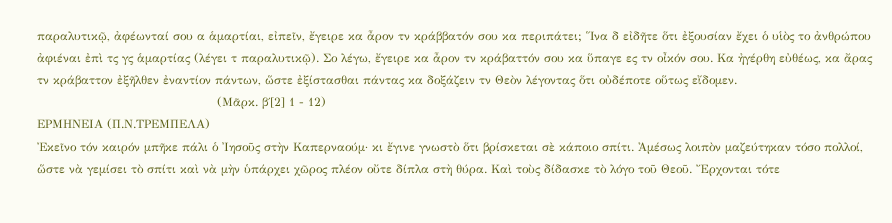παραλυτικῷ, ἀφέωνταί σου α ἁμαρτίαι, εἰπεῖν, ἔγειρε κα ἆρον τν κράββατόν σου κα περιπάτει; Ἵνα δ εἰδῆτε ὅτι ἐξουσίαν ἔχει ὁ υἱὸς το ἀνθρώπου ἀφιέναι ἐπὶ τς γς ἁμαρτίας (λέγει τ παραλυτικῷ). Σο λέγω, ἔγειρε κα ἆρον τν κράβαττόν σου κα ὕπαγε ες τν οἶκόν σου. Κα ἠγέρθη εὐθέως, κα ἄρας τν κράβαττον ἐξῆλθεν ἐναντίον πάντων, ὥστε ἐξίστασθαι πάντας κα δοξάζειν τν Θεὸν λέγοντας ὅτι οὐδέποτε οὕτως εἴδομεν.
                                             (Μᾶρκ. β΄[2] 1 - 12)
ΕΡΜΗΝΕΙΑ (Π.Ν.ΤΡΕΜΠΕΛΑ)
Ἐκεῖνο τόν καιρόν μπῆκε πάλι ὁ Ἰησοῦς στὴν Καπερναούμ· κι ἔγινε γνωστὸ ὅτι βρίσκεται σὲ κάποιο σπίτι. Ἀμέσως λοιπὸν μαζεύτηκαν τόσο πολλοί, ὥστε νὰ γεμίσει τὸ σπίτι καὶ νὰ μὴν ὑπάρχει χῶρος πλέον οὔτε δίπλα στὴ θύρα. Καὶ τοὺς δίδασκε τὸ λόγο τοῦ Θεοῦ. Ἔρχονται τότε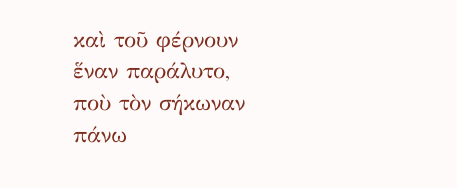καὶ τοῦ φέρνουν ἕναν παράλυτο, ποὺ τὸν σήκωναν πάνω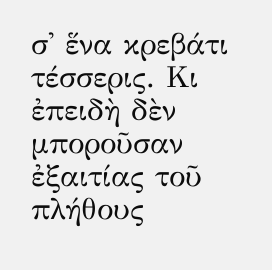σ' ἕνα κρεβάτι τέσσερις. Κι ἐπειδὴ δὲν μποροῦσαν ἐξαιτίας τοῦ πλήθους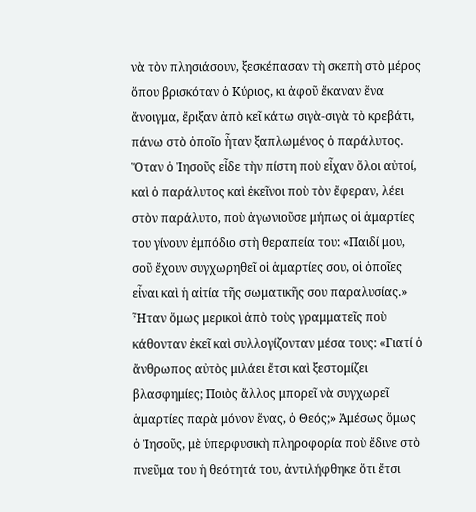νὰ τὸν πλησιάσουν, ξεσκέπασαν τὴ σκεπὴ στὸ μέρος ὅπου βρισκόταν ὁ Κύριος, κι ἀφοῦ ἔκαναν ἕνα ἄνοιγμα, ἔριξαν ἀπὸ κεῖ κάτω σιγὰ-σιγὰ τὸ κρεβάτι, πάνω στὸ ὁποῖο ἦταν ξαπλωμένος ὁ παράλυτος. Ὅταν ὁ Ἰησοῦς εἶδε τὴν πίστη ποὺ εἶχαν ὅλοι αὐτοί, καὶ ὁ παράλυτος καὶ ἐκεῖνοι ποὺ τὸν ἔφεραν, λέει στὸν παράλυτο, ποὺ ἀγωνιοῦσε μήπως οἱ ἁμαρτίες του γίνουν ἐμπόδιο στὴ θεραπεία του: «Παιδί μου, σοῦ ἔχουν συγχωρηθεῖ οἱ ἁμαρτίες σου, οἱ ὁποῖες εἶναι καὶ ἡ αἰτία τῆς σωματικῆς σου παραλυσίας.» Ἦταν ὅμως μερικοὶ ἀπὸ τοὺς γραμματεῖς ποὺ κάθονταν ἐκεῖ καὶ συλλογίζονταν μέσα τους: «Γιατί ὁ ἄνθρωπος αὐτὸς μιλάει ἔτσι καὶ ξεστομίζει βλασφημίες; Ποιὸς ἄλλος μπορεῖ νὰ συγχωρεῖ ἁμαρτίες παρὰ μόνον ἕνας, ὁ Θεός;» Ἀμέσως ὅμως ὁ Ἰησοῦς, μὲ ὑπερφυσικὴ πληροφορία ποὺ ἔδινε στὸ πνεῦμα του ἡ θεότητά του, ἀντιλήφθηκε ὅτι ἔτσι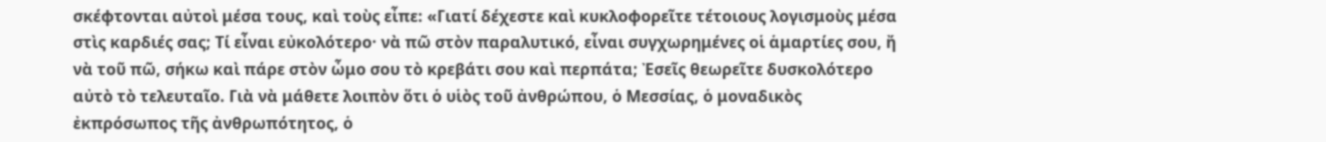σκέφτονται αὐτοὶ μέσα τους, καὶ τοὺς εἶπε: «Γιατί δέχεστε καὶ κυκλοφορεῖτε τέτοιους λογισμοὺς μέσα στὶς καρδιές σας; Τί εἶναι εὐκολότερο· νὰ πῶ στὸν παραλυτικό, εἶναι συγχωρημένες οἱ ἁμαρτίες σου, ἤ νὰ τοῦ πῶ, σήκω καὶ πάρε στὸν ὦμο σου τὸ κρεβάτι σου καὶ περπάτα; Ἐσεῖς θεωρεῖτε δυσκολότερο αὐτὸ τὸ τελευταῖο. Γιὰ νὰ μάθετε λοιπὸν ὅτι ὁ υἱὸς τοῦ ἀνθρώπου, ὁ Μεσσίας, ὁ μοναδικὸς ἐκπρόσωπος τῆς ἀνθρωπότητος, ὁ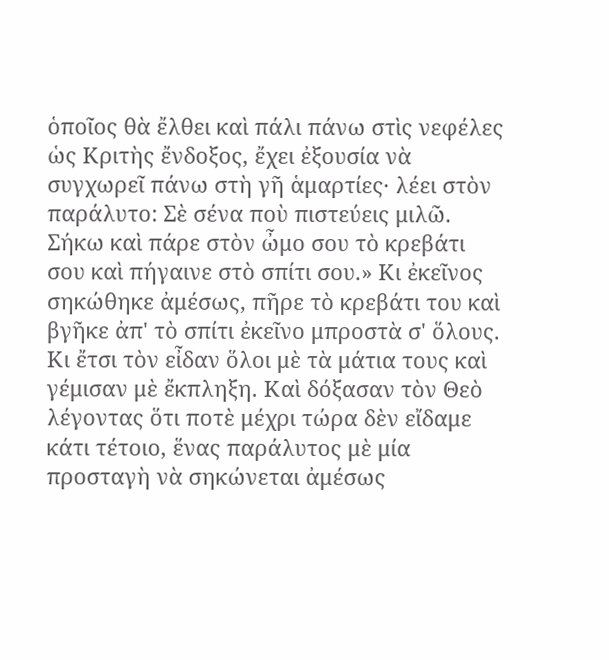ὁποῖος θὰ ἔλθει καὶ πάλι πάνω στὶς νεφέλες ὡς Κριτὴς ἔνδοξος, ἔχει ἐξουσία νὰ συγχωρεῖ πάνω στὴ γῆ ἁμαρτίες· λέει στὸν παράλυτο: Σὲ σένα ποὺ πιστεύεις μιλῶ. Σήκω καὶ πάρε στὸν ὦμο σου τὸ κρεβάτι σου καὶ πήγαινε στὸ σπίτι σου.» Κι ἐκεῖνος σηκώθηκε ἀμέσως, πῆρε τὸ κρεβάτι του καὶ βγῆκε ἀπ' τὸ σπίτι ἐκεῖνο μπροστὰ σ' ὅλους. Κι ἔτσι τὸν εἶδαν ὅλοι μὲ τὰ μάτια τους καὶ γέμισαν μὲ ἔκπληξη. Καὶ δόξασαν τὸν Θεὸ λέγοντας ὅτι ποτὲ μέχρι τώρα δὲν εἴδαμε κάτι τέτοιο, ἕνας παράλυτος μὲ μία προσταγὴ νὰ σηκώνεται ἀμέσως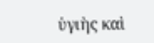ὑγιὴς καὶ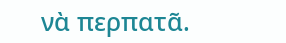νὰ περπατᾶ.